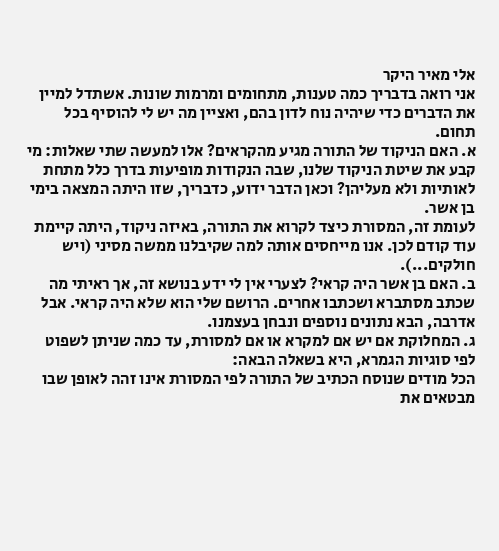אלי מאיר היקר
אני רואה בדבריך כמה טענות, מתחומים ומרמות שונות. אשתדל למיין את הדברים כדי שיהיה נוח לדון בהם, ואציין מה יש לי להוסיף בכל תחום.
א. האם הניקוד של התורה מגיע מהקראים? אלו למעשה שתי שאלות: מי קבע את שיטת הניקוד שלנו, שבה הנקודות מופיעות בדרך כלל מתחת לאותיות ולא מעליהן? וכאן הדבר ידוע, כדבריך, שזו היתה המצאה בימי בן אשר.
לעומת זה, המסורת כיצד לקרוא את התורה, באיזה ניקוד, היתה קיימת עוד קודם לכן. אנו מייחסים אותה למה שקיבלנו ממשה מסיני (ויש חולקים...).
ב. האם בן אשר היה קראי? לצערי אין לי ידע בנושא זה, אך ראיתי מה שכתב מסתברא ושכתבו אחרים. הרושם שלי הוא שלא היה קראי. אבל אדרבה, הבא נתונים נוספים ונבחן בעצמנו.
ג. המחלוקת אם יש אם למקרא או אם למסורת, עד כמה שניתן לשפוט לפי סוגיות הגמרא, היא בשאלה הבאה:
הכל מודים שנוסח הכתיב של התורה לפי המסורת אינו זהה לאופן שבו מבטאים את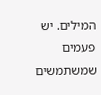המילים. יש פעמים שמשתמשים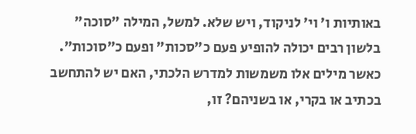באותיות ו' וי' לניקוד, ויש שלא. למשל, המילה "סוכה" בלשון רבים יכולה להופיע פעם כ"סכות" ופעם כ"סוכות".
כאשר מילים אלו משמשות למדרש הלכתי, האם יש להתחשב בכתיב או בקרי, או בשניהם? זו,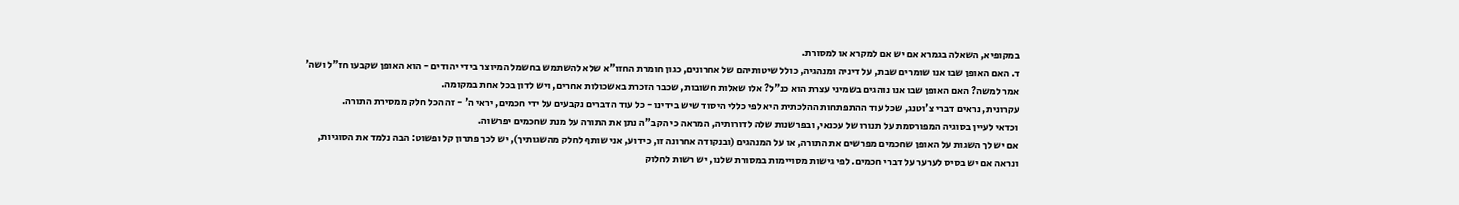במקופיא, השאלה בגמרא אם יש אם למקרא או למסורת.
ד. האם האופן שבו אנו שומרים שבת, על דיניה ומנהגיה, כולל שיטותיהם של אחרונים, כגון חומרת החזו"א שלא להשתמש בחשמל המיוצר בידי יהודים - הוא האופן שקבעו חז"ל ושה' אמר למשה? האם האופן שבו אנו נוהגים בשמיני עצרת הוא כנ"ל? אלו שאלות חשובות, שכבר הזכרת באשכולות אחרים, ויש לדון בכל אחת במקומה.
עקרונית, נראים דברי צ'וטנג, שכל עוד ההתפתחות ההלכתית היא לפי כללי היסוד שיש בידינו - כל עוד הדברים נקבעים על ידי חכמים, יראי ה' - זה הכל חלק ממסירת התורה.
וכדאי לעיין בסוגיה המפורסמת על תנורו של עכנאי, ובפרשנות שלה לדורותיה, המראה כי הקב"ה נתן את התורה על מנת שחכמים יפרשוה.
אם יש לך השגות על האופן שחכמים מפרשים את התורה, או על המנהגים (ובנקודה אחרונה זו, כידוע, אני שותף לחלק מהשגותיך), יש לכך פתרון קל ופשוט: הבה נלמד את הסוגיות, ונראה אם יש בסיס לערער על דברי חכמים. לפי גישות מסויימות במסורת שלנו, יש רשות לחלוק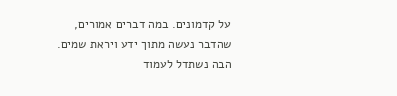על קדמונים. במה דברים אמורים, שהדבר נעשה מתוך ידע ויראת שמים. הבה נשתדל לעמוד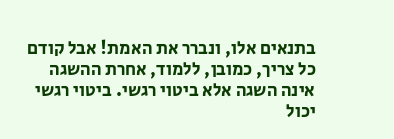בתנאים אלו, ונברר את האמת! אבל קודם כל צריך, כמובן, ללמוד, אחרת ההשגה אינה השגה אלא ביטוי רגשי. ביטוי רגשי יכול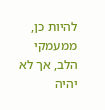להיות כן, ממעמקי הלב, אך לא יהיה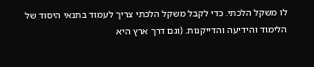לו משקל הלכתי. כדי לקבל משקל הלכתי צריך לעמוד בתנאי היסוד של הלימוד והידיעה והדייקנות. (וגם דרך ארץ היא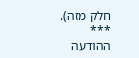חלק מזה).
***
ההודעה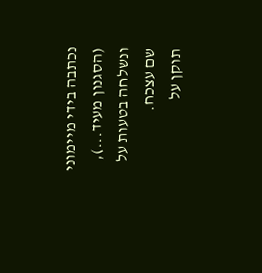נכתבה בידי מיימוני (הסגנון מעיד...), ונשלחה בטעות על שם עצכח.
תוקן על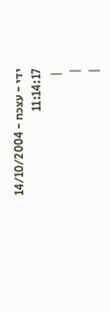ידי - עצכח - 14/10/2004 11:14:17
 |
|
|